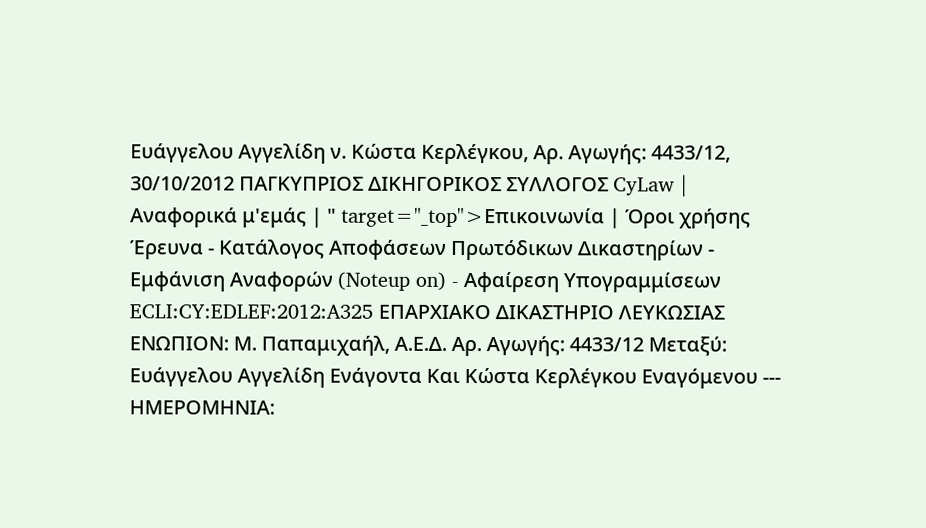Ευάγγελου Αγγελίδη ν. Κώστα Κερλέγκου, Αρ. Αγωγής: 4433/12, 30/10/2012 ΠΑΓΚΥΠΡΙΟΣ ΔΙΚΗΓΟΡΙΚΟΣ ΣΥΛΛΟΓΟΣ CyLaw | Αναφορικά μ'εμάς | " target="_top">Επικοινωνία | Όροι χρήσης Έρευνα - Κατάλογος Αποφάσεων Πρωτόδικων Δικαστηρίων - Εμφάνιση Αναφορών (Noteup on) - Αφαίρεση Υπογραμμίσεων ECLI:CY:EDLEF:2012:A325 ΕΠΑΡΧΙΑΚΟ ΔΙΚΑΣΤΗΡΙΟ ΛΕΥΚΩΣΙΑΣ ΕΝΩΠΙΟΝ: Μ. Παπαμιχαήλ, Α.Ε.Δ. Αρ. Αγωγής: 4433/12 Μεταξύ: Ευάγγελου Αγγελίδη Eνάγοντα Και Κώστα Κερλέγκου Eναγόμενου --- ΗΜΕΡΟΜΗΝΙΑ: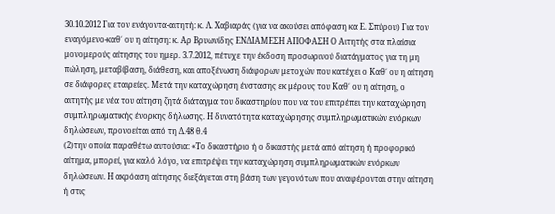30.10.2012 Για τον ενάγοντα-αιτητή: κ. Λ. Χαβιαράς (για να ακούσει απόφαση κα Ε. Σπύρου) Για τον εναγόμενο-καθ΄ ου η αίτηση: κ. Αρ Βρυωνίδης ΕΝΔΙΑΜΕΣΗ ΑΠΟΦΑΣΗ Ο Αιτητής στα πλαίσια μονομερούς αίτησης του ημερ. 3.7.2012, πέτυχε την έκδοση προσωρινού διατάγματος για τη μη πώληση, μεταβίβαση, διάθεση, και αποξένωση διάφορων μετοχών που κατέχει ο Καθ΄ ου η αίτηση σε διάφορες εταιρείες. Μετά την καταχώρηση ένστασης εκ μέρους του Καθ΄ ου η αίτηση, ο αιτητής με νέα του αίτηση ζητά διάταγμα του δικαστηρίου που να του επιτρέπει την καταχώρηση συμπληρωματικής ένορκης δήλωσης. Η δυνατότητα καταχώρησης συμπληρωματικών ενόρκων δηλώσεων, προνοείται από τη Δ.48 θ.4
(2)την οποία παραθέτω αυτούσια: «Το δικαστήριο ή ο δικαστής μετά από αίτηση ή προφορικό αίτημα, μπορεί, για καλό λόγο, να επιτρέψει την καταχώρηση συμπληρωματικών ενόρκων δηλώσεων. Η ακρόαση αίτησης διεξάγεται στη βάση των γεγονότων που αναφέρονται στην αίτηση ή στις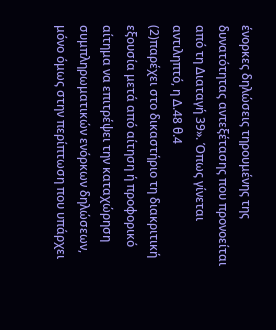ένορκες δηλώσεις τηρουμένης της δυνατότητας αντεξέτασης που προνοείται από τη Διαταγή 39». Όπως γίνεται αντιληπτό, η Δ.48 θ.4
(2)παρέχει στο δικαστήριο τη διακριτική εξουσία μετά από αίτηση ή προφορικό αίτημα να επιτρέψει την καταχώρηση συμπληρωματικών ενόρκων δηλώσεων, μόνο όμως στην περίπτωση που υπάρχει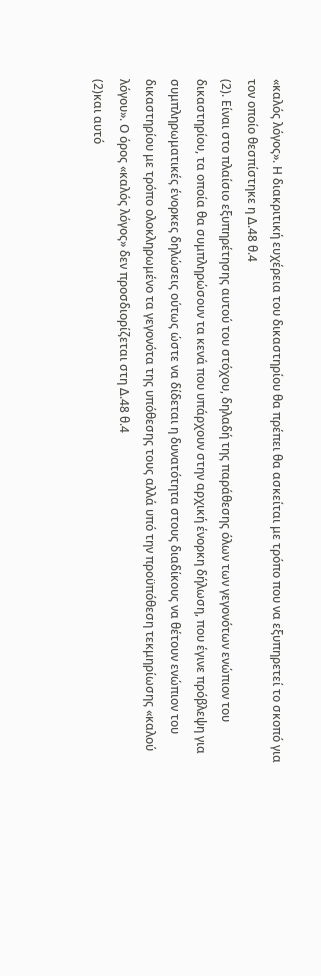«καλός λόγος». Η διακριτική ευχέρεια του δικαστηρίου θα πρέπει θα ασκείται με τρόπο που να εξυπηρετεί το σκοπό για τον οποίο θεσπίστηκε η Δ.48 θ.4
(2). Είναι στο πλαίσιο εξυπηρέτησης αυτού του στόχου, δηλαδή της παράθεσης όλων των γεγονότων ενώπιον του δικαστηρίου, τα οποία θα συμπληρώσουν τα κενά που υπάρχουν στην αρχική ένορκη δήλωση, που έγινε πρόβλεψη για συμπληρωματικές ένορκες δηλώσεις ούτως ώστε να δίδεται η δυνατότητα στους διαδίκους να θέτουν ενώπιον του δικαστηρίου με τρόπο ολοκληρωμένο τα γεγονότα της υπόθεσης τους αλλά υπό την προϋπόθεση τεκμηρίωσης «καλού λόγου». Ο όρος «καλός λόγος» δεν προσδιορίζεται στη Δ.48 θ.4
(2)και αυτό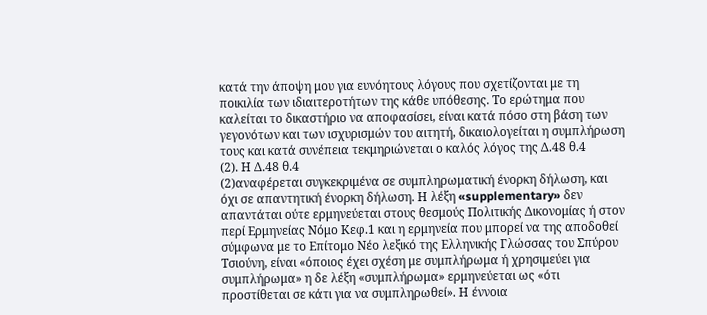κατά την άποψη μου για ευνόητους λόγους που σχετίζονται με τη ποικιλία των ιδιαιτεροτήτων της κάθε υπόθεσης. Το ερώτημα που καλείται το δικαστήριο να αποφασίσει, είναι κατά πόσο στη βάση των γεγονότων και των ισχυρισμών του αιτητή, δικαιολογείται η συμπλήρωση τους και κατά συνέπεια τεκμηριώνεται ο καλός λόγος της Δ.48 θ.4
(2). Η Δ.48 θ.4
(2)αναφέρεται συγκεκριμένα σε συμπληρωματική ένορκη δήλωση, και όχι σε απαντητική ένορκη δήλωση. Η λέξη «supplementary» δεν απαντάται ούτε ερμηνεύεται στους θεσμούς Πολιτικής Δικονομίας ή στον περί Ερμηνείας Νόμο Κεφ.1 και η ερμηνεία που μπορεί να της αποδοθεί σύμφωνα με το Επίτομο Νέο λεξικό της Ελληνικής Γλώσσας του Σπύρου Τσιούνη, είναι «όποιος έχει σχέση με συμπλήρωμα ή χρησιμεύει για συμπλήρωμα» η δε λέξη «συμπλήρωμα» ερμηνεύεται ως «ότι προστίθεται σε κάτι για να συμπληρωθεί». Η έννοια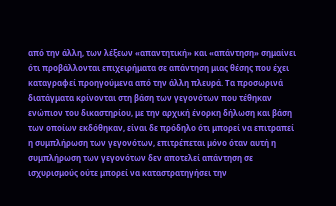από την άλλη, των λέξεων «απαντητική» και «απάντηση» σημαίνει ότι προβάλλονται επιχειρήματα σε απάντηση μιας θέσης που έχει καταγραφεί προηγούμενα από την άλλη πλευρά. Τα προσωρινά διατάγματα κρίνονται στη βάση των γεγονότων που τέθηκαν ενώπιον του δικαστηρίου, με την αρχική ένορκη δήλωση και βάση των οποίων εκδόθηκαν, είναι δε πρόδηλο ότι μπορεί να επιτραπεί η συμπλήρωση των γεγονότων, επιτρέπεται μόνο όταν αυτή η συμπλήρωση των γεγονότων δεν αποτελεί απάντηση σε ισχυρισμούς ούτε μπορεί να καταστρατηγήσει την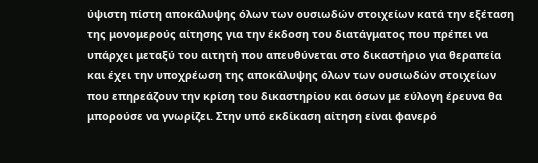ύψιστη πίστη αποκάλυψης όλων των ουσιωδών στοιχείων κατά την εξέταση της μονομερούς αίτησης για την έκδοση του διατάγματος που πρέπει να υπάρχει μεταξύ του αιτητή που απευθύνεται στο δικαστήριο για θεραπεία και έχει την υποχρέωση της αποκάλυψης όλων των ουσιωδών στοιχείων που επηρεάζουν την κρίση του δικαστηρίου και όσων με εύλογη έρευνα θα μπορούσε να γνωρίζει. Στην υπό εκδίκαση αίτηση είναι φανερό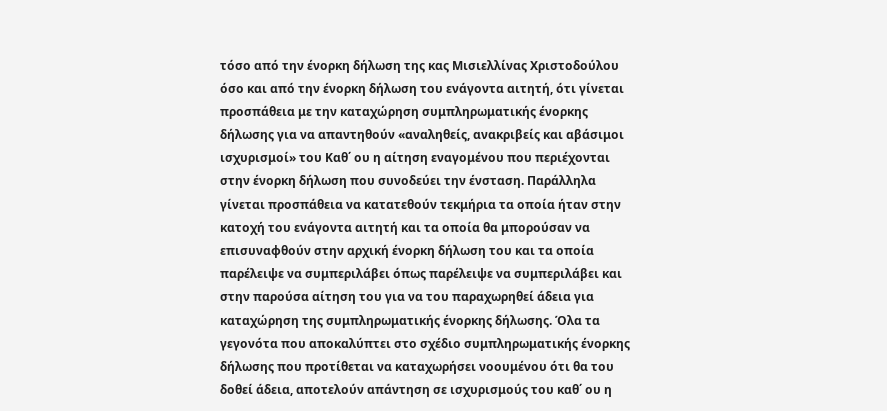τόσο από την ένορκη δήλωση της κας Μισιελλίνας Χριστοδούλου όσο και από την ένορκη δήλωση του ενάγοντα αιτητή, ότι γίνεται προσπάθεια με την καταχώρηση συμπληρωματικής ένορκης δήλωσης για να απαντηθούν «αναληθείς, ανακριβείς και αβάσιμοι ισχυρισμοί» του Καθ΄ ου η αίτηση εναγομένου που περιέχονται στην ένορκη δήλωση που συνοδεύει την ένσταση. Παράλληλα γίνεται προσπάθεια να κατατεθούν τεκμήρια τα οποία ήταν στην κατοχή του ενάγοντα αιτητή και τα οποία θα μπορούσαν να επισυναφθούν στην αρχική ένορκη δήλωση του και τα οποία παρέλειψε να συμπεριλάβει όπως παρέλειψε να συμπεριλάβει και στην παρούσα αίτηση του για να του παραχωρηθεί άδεια για καταχώρηση της συμπληρωματικής ένορκης δήλωσης. Όλα τα γεγονότα που αποκαλύπτει στο σχέδιο συμπληρωματικής ένορκης δήλωσης που προτίθεται να καταχωρήσει νοουμένου ότι θα του δοθεί άδεια, αποτελούν απάντηση σε ισχυρισμούς του καθ΄ ου η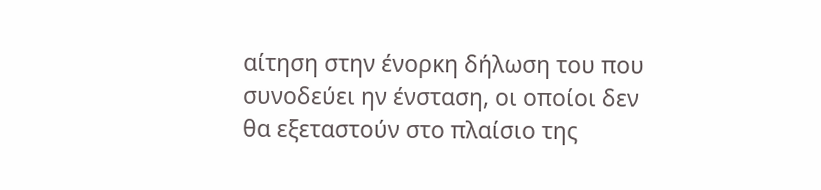αίτηση στην ένορκη δήλωση του που συνοδεύει ην ένσταση, οι οποίοι δεν θα εξεταστούν στο πλαίσιο της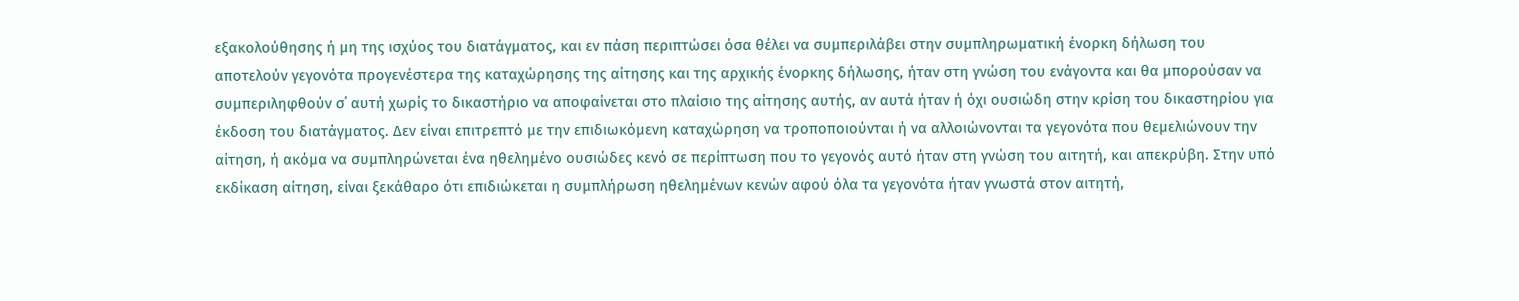εξακολούθησης ή μη της ισχύος του διατάγματος, και εν πάση περιπτώσει όσα θέλει να συμπεριλάβει στην συμπληρωματική ένορκη δήλωση του αποτελούν γεγονότα προγενέστερα της καταχώρησης της αίτησης και της αρχικής ένορκης δήλωσης, ήταν στη γνώση του ενάγοντα και θα μπορούσαν να συμπεριληφθούν σ΄ αυτή χωρίς το δικαστήριο να αποφαίνεται στο πλαίσιο της αίτησης αυτής, αν αυτά ήταν ή όχι ουσιώδη στην κρίση του δικαστηρίου για έκδοση του διατάγματος. Δεν είναι επιτρεπτό με την επιδιωκόμενη καταχώρηση να τροποποιούνται ή να αλλοιώνονται τα γεγονότα που θεμελιώνουν την αίτηση, ή ακόμα να συμπληρώνεται ένα ηθελημένο ουσιώδες κενό σε περίπτωση που το γεγονός αυτό ήταν στη γνώση του αιτητή, και απεκρύβη. Στην υπό εκδίκαση αίτηση, είναι ξεκάθαρο ότι επιδιώκεται η συμπλήρωση ηθελημένων κενών αφού όλα τα γεγονότα ήταν γνωστά στον αιτητή,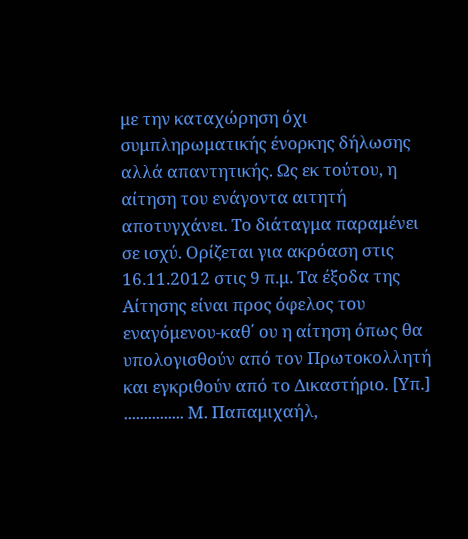με την καταχώρηση όχι συμπληρωματικής ένορκης δήλωσης αλλά απαντητικής. Ως εκ τούτου, η αίτηση του ενάγοντα αιτητή αποτυγχάνει. Το διάταγμα παραμένει σε ισχύ. Ορίζεται για ακρόαση στις 16.11.2012 στις 9 π.μ. Τα έξοδα της Αίτησης είναι προς όφελος του εναγόμενου-καθ΄ ου η αίτηση όπως θα υπολογισθούν από τον Πρωτοκολλητή και εγκριθούν από το Δικαστήριο. [Υπ.] ............... Μ. Παπαμιχαήλ,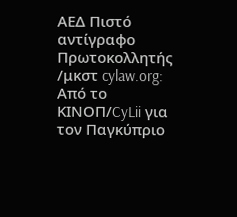ΑΕΔ Πιστό αντίγραφο Πρωτοκολλητής /μκστ cylaw.org: Από το ΚΙΝOΠ/CyLii για τον Παγκύπριο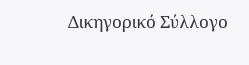Δικηγορικό Σύλλογο